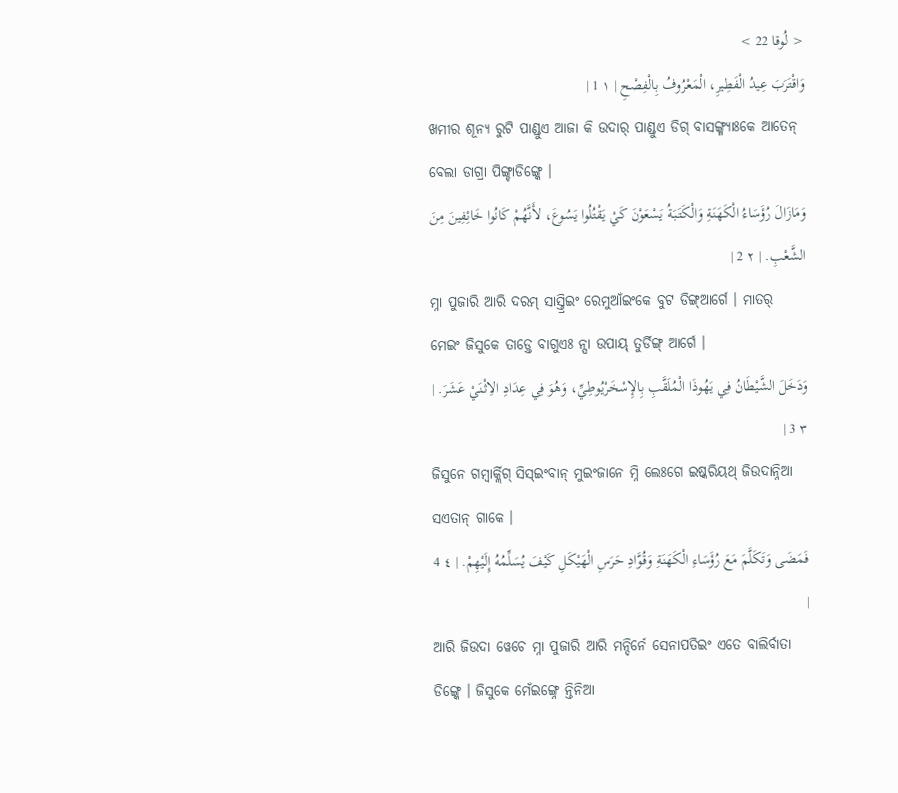< لُوقا 22 >
وَاقْتَرَبَ عِيدُ الْفَطِيرِ، الْمَعْرُوفُ بِالْفِصْحِ | ١ 1 |
ଖମୀର ଶୂନ୍ୟ ରୁଟି ପାଣ୍ଡୁଏ ଆଜା କି ଉଦାର୍ ପାଣ୍ଡୁଏ ଡିଗ୍ ବାସଙ୍ଗ୍ମ୍ୟାଃକେ ଆତେନ୍ ବେଲା ଡାଗ୍ରା ପିଙ୍ଗ୍ଚାଡିଙ୍ଗ୍କେ ।
وَمَازَالَ رُؤَسَاءُ الْكَهَنَةِ وَالْكَتَبَةُ يَسْعَوْنَ كَيْ يَقْتُلُوا يَسُوعَ، لأَنَّهُمْ كَانُوا خَائِفِينَ مِنَ الشَّعْبِ. | ٢ 2 |
ମ୍ନା ପୁଜାରି ଆରି ଦରମ୍ ସାସ୍ତ୍ରିଇଂ ରେମୁଆଁଇଂକେ ବୁଟ ଡିଙ୍ଗ୍ଆର୍ଗେ । ମାତର୍ ମେଇଂ ଜିସୁକେ ତାଡ଼୍ତେ ବାଗୁଏଃ ନ୍ସା ଉପାୟ୍ ତୁର୍ଡିଙ୍ଗ୍ ଆର୍ଗେ ।
وَدَخَلَ الشَّيْطَانُ فِي يَهُوذَا الْمُلَقَّبِ بِالإِسْخَرْيُوطِيِّ، وَهُوَ فِي عِدَادِ الاِثْنَيْ عَشَرَ. | ٣ 3 |
ଜିସୁନେ ଗମ୍ବାର୍କ୍ଲିଗ୍ ସିସ୍ଇଂବାନ୍ ମୁଇଂଜାନେ ମ୍ନି ଲେଃଗେ ଇଷ୍କରିୟଥ୍ ଜିଉଦାନ୍ନିଆ ସଏତାନ୍ ଗାକେ ।
فَمَضَى وَتَكَلَّمَ مَعَ رُؤَسَاءِ الْكَهَنَةِ وَقُوَّادِ حَرَسِ الْهَيْكَلِ كَيْفَ يُسَلِّمُهُ إِلَيْهِمْ. | ٤ 4 |
ଆରି ଜିଉଦା ୱେଚେ ମ୍ନା ପୁଜାରି ଆରି ମନ୍ଦିର୍ନେ ସେନାପତିଇଂ ଏତେ ବାଲିର୍ବାତା ଡିଙ୍ଗ୍କେ । ଜିସୁକେ ମେଁଇଙ୍ଗ୍ନେ ନ୍ତିନିଆ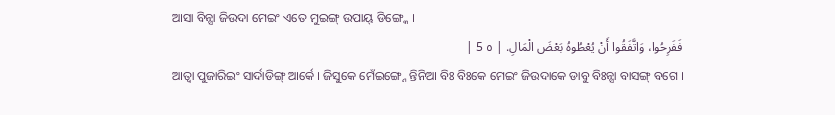ଆସା ବିନ୍ସା ଜିଉଦା ମେଇଂ ଏତେ ମୁଇଙ୍ଗ୍ ଉପାୟ୍ ଡିଙ୍ଗ୍କେ ।
فَفَرِحُوا، وَاتَّفَقُوا أَنْ يُعْطُوهُ بَعْضَ الْمَالِ. | ٥ 5 |
ଆତ୍ବା ପୁଜାରିଇଂ ସାର୍ଦାଡିଙ୍ଗ୍ ଆର୍କେ । ଜିସୁକେ ମେଁଇଙ୍ଗ୍ନେ ନ୍ତିନିଆ ବିଃ ବିଃକେ ମେଇଂ ଜିଉଦାକେ ଡାବୁ ବିଃନ୍ସା ବାସଙ୍ଗ୍ ବଗେ ।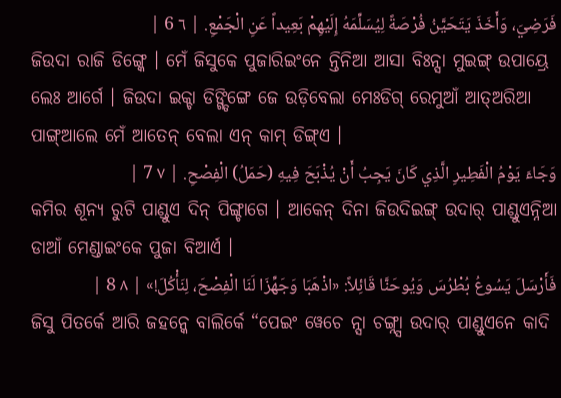فَرَضِيَ، وَأَخَذَ يَتَحَيَّنُ فُرْصَةً لِيُسَلِّمَهُ إِلَيْهِمْ بَعِيداً عَنِ الْجَمْعِ. | ٦ 6 |
ଜିଉଦା ରାଜି ଡିଙ୍ଗ୍କେ । ମେଁ ଜିସୁକେ ପୁଜାରିଇଂନେ ନ୍ତିନିଆ ଆସା ବିଃନ୍ସା ମୁଇଙ୍ଗ୍ ଉପାୟ୍ରେ ଲେଃ ଆର୍ଗେ । ଜିଉଦା ଇକ୍ଚା ଡିଙ୍ଗ୍ଡିଙ୍ଗେ ଜେ ଉଡ଼ିବେଲା ମେଃଡିଗ୍ ରେମୁଆଁ ଆତ୍ଅରିଆ ପାଙ୍ଗ୍ଆଲେ ମେଁ ଆତେନ୍ ବେଲା ଏନ୍ କାମ୍ ଡିଙ୍ଗ୍ଏ ।
وَجَاءَ يَوْمُ الْفَطِيرِ الَّذِي كَانَ يَجِبُ أَنْ يُذْبَحَ فِيهِ (حَمَلُ) الْفِصْحِ. | ٧ 7 |
କମିର ଶୂନ୍ୟ ରୁଟି ପାଣ୍ଡୁଏ ଦିନ୍ ପିଙ୍ଗ୍ଚାଗେ । ଆକେନ୍ ଦିନା ଜିଉଦିଇଙ୍ଗ୍ ଉଦାର୍ ପାଣ୍ଡୁଏନ୍ନିଆ ଡାଆଁ ମେଣ୍ଡାଇଂକେ ପୁଜା ବିଆର୍ଏ ।
فَأَرْسَلَ يَسُوعُ بُطْرُسَ وَيُوحَنَّا قَائِلاً: «اذْهَبَا وَجَهِّزَا لَنَا الْفِصْحَ، لِنَأْكُلَ!» | ٨ 8 |
ଜିସୁ ପିତର୍କେ ଆରି ଜହନ୍କେ ବାଲିର୍କେ “ପେଇଂ ୱେଚେ ନ୍ସା ଚଙ୍ଗ୍ନ୍ସା ଉଦାର୍ ପାଣ୍ଡୁଏନେ କାଦି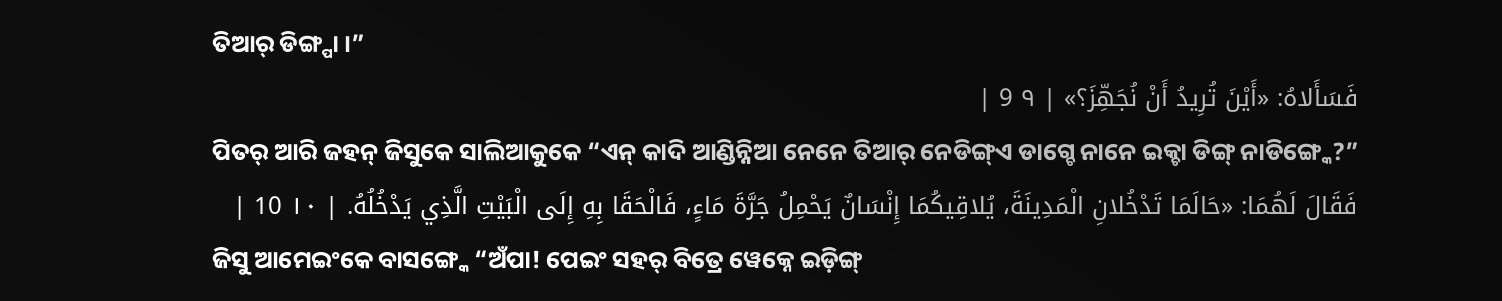ତିଆର୍ ଡିଙ୍ଗ୍ପା ।”
فَسَأَلاهُ: «أَيْنَ تُرِيدُ أَنْ نُجَهِّزَ؟» | ٩ 9 |
ପିତର୍ ଆରି ଜହନ୍ ଜିସୁକେ ସାଲିଆକୁକେ “ଏନ୍ କାଦି ଆଣ୍ଡିନ୍ନିଆ ନେନେ ତିଆର୍ ନେଡିଙ୍ଗ୍ଏ ଡାଗ୍ଚେ ନାନେ ଇକ୍ଚା ଡିଙ୍ଗ୍ ନାଡିଙ୍ଗ୍କେ?”
فَقَالَ لَهُمَا: «حَالَمَا تَدْخُلانِ الْمَدِينَةَ، يُلاقِيكُمَا إِنْسَانٌ يَحْمِلُ جَرَّةَ مَاءٍ، فَالْحَقَا بِهِ إِلَى الْبَيْتِ الَّذِي يَدْخُلُهُ. | ١٠ 10 |
ଜିସୁ ଆମେଇଂକେ ବାସଙ୍ଗ୍କେ “ଅଁପା! ପେଇଂ ସହର୍ ବିତ୍ରେ ୱେକ୍ନେ ଇଡ଼ିଙ୍ଗ୍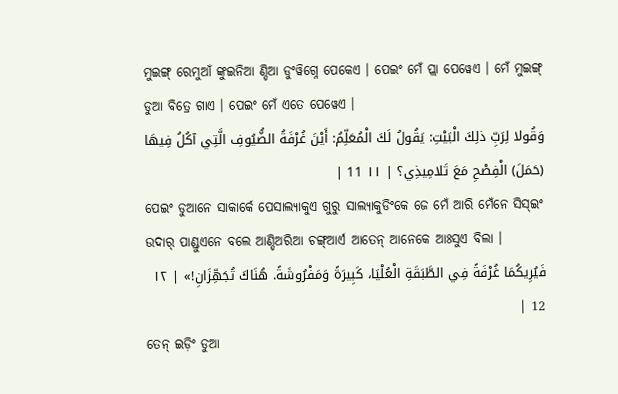ମୁଇଙ୍ଗ୍ ରେମୁଆଁ ଙ୍କୁଇନିଆ ଣ୍ଡିଆ ଡୁଂୱିଗ୍ନେ ପେକେଏ । ପେଇଂ ମେଁ ପ୍ଲା ପେୱେଏ । ମେଁ ମୁଇଙ୍ଗ୍ ଡୁଆ ବିତ୍ରେ ଗାଏ । ପେଇଂ ମେଁ ଏତେ ପେୱେଏ ।
وَقُولا لِرَبِّ ذلِكَ الْبَيْتِ: يَقُولُ لَكَ الْمُعَلِّمُ: أَيْنَ غُرْفَةُ الضُّيُوفِ الَّتِي آكُلُ فِيهَا (حَمَلَ) الْفِصْحِ مَعَ تَلامِيذِي؟ | ١١ 11 |
ପେଇଂ ଡୁଆନେ ସାକାର୍କେ ପେସାଲ୍ୟାକୁଏ ଗୁରୁ ସାଲ୍ୟାକୁଡିଂକେ ଜେ ମେଁ ଆରି ମେଁନେ ସିସ୍ଇଂ ଉଦାର୍ ପାଣ୍ଡୁଏନେ ବଲେ ଆଣ୍ଡିଅରିଆ ଚଙ୍ଗ୍ଆର୍ଏ ଆତେନ୍ ଆନେକେ ଆଃସୁଏ ବିଲା ।
فَيُرِيكُمَا غُرْفَةً فِي الطَّبَقَةِ الْعُلْيَا، كَبِيرَةً وَمَفْرُوشَةً. هُنَاكَ تُجَهِّزَانِ!» | ١٢ 12 |
ତେନ୍ ଇଡ଼ିଂ ଡୁଆ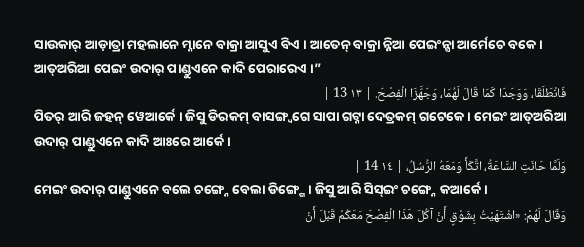ସାଉକାର୍ ଆଡ଼ାତ୍ରା ମହଲାନେ ମ୍ନାନେ ବାକ୍ରା ଆସୁଏ ବିଏ । ଆତେନ୍ ବାକ୍ରା ନ୍ନିଆ ପେଇଂନ୍ସା ଆର୍ମେଚେ ବକେ । ଆତ୍ଅରିଆ ପେଇଂ ଉଦାର୍ ପାଣ୍ଡୁଏନେ କାଦି ପେରାରେଏ ।”
فَانْطَلَقَا، وَوَجَدَا كَمَا قَالَ لَهُمَا، وَجَهَّزَا الْفِصْحَ. | ١٣ 13 |
ପିତର୍ ଆରି ଜହନ୍ ୱେଆର୍କେ । ଜିସୁ ଡିରକମ୍ ବାସଙ୍ଗ୍ବଗେ ସାପା ଗଟ୍ନା ଦେତ୍ରକମ୍ ଗଟେକେ । ମେଇଂ ଆତ୍ଅରିଆ ଉଦାର୍ ପାଣ୍ଡୁଏନେ କାଦି ଆଃରେ ଆର୍କେ ।
وَلَمَّا حَانَتِ السَّاعَةُ، اتَّكَأَ وَمَعَهُ الرُّسُلُ، | ١٤ 14 |
ମେଇଂ ଉଦାର୍ ପାଣ୍ଡୁଏନେ ବଲେ ଚଙ୍ଗ୍ନେ ବେଲା ଡିଙ୍ଗ୍ଗେ । ଜିସୁ ଆରି ସିସ୍ଇଂ ଚଙ୍ଗ୍ନେ କଆର୍କେ ।
وَقَالَ لَهُمْ: «اشْتَهَيْتُ بِشَوْقٍ أَنْ آكُلَ هَذَا الْفِصْحَ مَعَكُمْ قَبْلَ أَنْ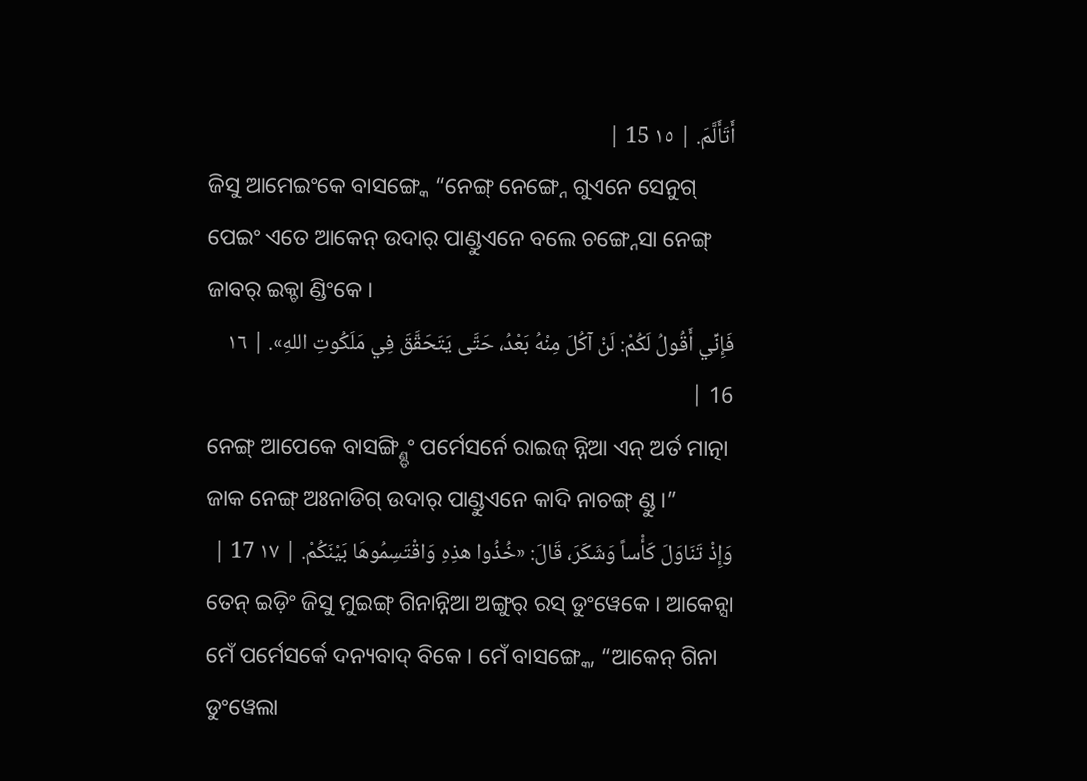أَتَأَلَّمَ. | ١٥ 15 |
ଜିସୁ ଆମେଇଂକେ ବାସଙ୍ଗ୍କେ “ନେଙ୍ଗ୍ ନେଙ୍ଗ୍ନେ ଗୁଏନେ ସେନୁଗ୍ ପେଇଂ ଏତେ ଆକେନ୍ ଉଦାର୍ ପାଣ୍ଡୁଏନେ ବଲେ ଚଙ୍ଗ୍ନେସା ନେଙ୍ଗ୍ ଜାବର୍ ଇକ୍ଚା ଣ୍ଡିଂକେ ।
فَإِنِّي أَقُولُ لَكُمْ: لَنْ آكُلَ مِنْهُ بَعْدُ، حَتَّى يَتَحَقَّقَ فِي مَلَكُوتِ اللهِ». | ١٦ 16 |
ନେଙ୍ଗ୍ ଆପେକେ ବାସଙ୍ଗ୍ଣ୍ଡିଂ ପର୍ମେସର୍ନେ ରାଇଜ୍ ନ୍ନିଆ ଏନ୍ ଅର୍ତ ମାତ୍ନା ଜାକ ନେଙ୍ଗ୍ ଅଃନାଡିଗ୍ ଉଦାର୍ ପାଣ୍ଡୁଏନେ କାଦି ନାଚଙ୍ଗ୍ ଣ୍ଡୁ ।”
وَإِذْ تَنَاوَلَ كَأْساً وَشَكَرَ، قَالَ: «خُذُوا هذِهِ وَاقْتَسِمُوهَا بَيْنَكُمْ. | ١٧ 17 |
ତେନ୍ ଇଡ଼ିଂ ଜିସୁ ମୁଇଙ୍ଗ୍ ଗିନାନ୍ନିଆ ଅଙ୍ଗୁର୍ ରସ୍ ଡୁଂୱେକେ । ଆକେନ୍ସା ମେଁ ପର୍ମେସର୍କେ ଦନ୍ୟବାଦ୍ ବିକେ । ମେଁ ବାସଙ୍ଗ୍କେ, “ଆକେନ୍ ଗିନା ଡୁଂୱେଲା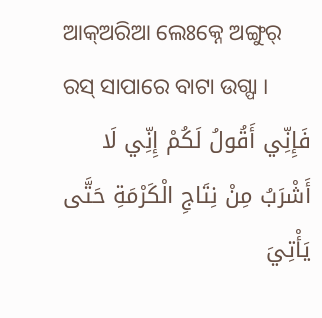ଆକ୍ଅରିଆ ଲେଃକ୍ନେ ଅଙ୍ଗୁର୍ ରସ୍ ସାପାରେ ବାଟା ଉଗ୍ପା ।
فَإِنِّي أَقُولُ لَكُمْ إِنِّي لَا أَشْرَبُ مِنْ نِتَاجِ الْكَرْمَةِ حَتَّى يَأْتِيَ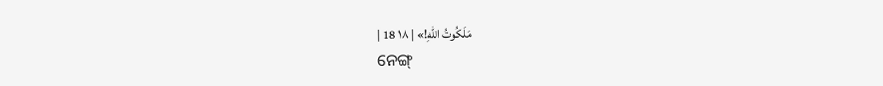مَلَكُوتُ اللهِ!» | ١٨ 18 |
ନେଙ୍ଗ୍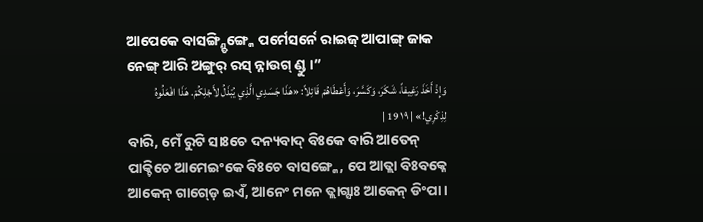ଆପେକେ ବାସଙ୍ଗ୍ଣ୍ଡିଙ୍ଗ୍କେ ପର୍ମେସର୍ନେ ରାଇଜ୍ ଆପାଙ୍ଗ୍ ଜାକ ନେଙ୍ଗ୍ ଆରି ଅଙ୍ଗୁର୍ ରସ୍ ନ୍ନାଉଗ୍ ଣ୍ଡୁ ।”
وَإِذْ أَخَذَ رَغِيفاً، شَكَرَ، وَكَسَّرَ، وَأَعْطَاهُمْ قَائِلاً: «هَذَا جَسَدِي الَّذِي يُبْذَلُ لأَجْلِكُمْ. هَذَا افْعَلُوهُ لِذِكْرِي!» | ١٩ 19 |
ବାରି, ମେଁ ରୁଟି ସାଃଚେ ଦନ୍ୟବାଦ୍ ବିଃକେ ବାରି ଆତେନ୍ ପାକ୍ଚିଚେ ଆମେଇଂକେ ବିଃଚେ ବାସଙ୍ଗ୍କେ, ପେ ଆତ୍ଲା ବିଃବକ୍ନେ ଆକେନ୍ ଗାଗ୍ଡ଼େ ଇଏଁ, ଆନେଂ ମନେ ତ୍ଲାଗ୍ସାଃ ଆକେନ୍ ଡିଂପା ।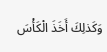وَكَذلِكَ أَخَذَ الْكَأْسَ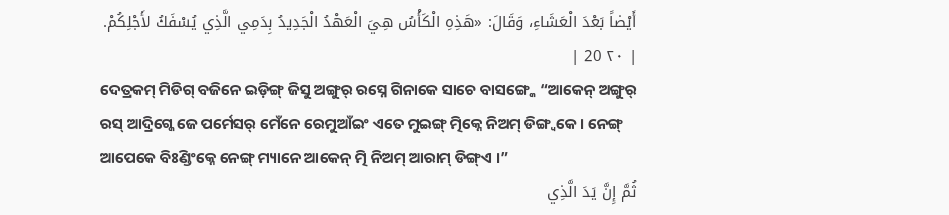أَيْضاً بَعْدَ الْعَشَاءِ، وَقَالَ: «هَذِهِ الْكَأْسُ هِيَ الْعَهْدُ الْجَدِيدُ بِدَمِي الَّذِي يُسْفَكُ لأَجْلِكُمْ. | ٢٠ 20 |
ଦେତ୍ରକମ୍ ମିଡିଗ୍ ବଜିନେ ଇଡ଼ିଙ୍ଗ୍ ଜିସୁ ଅଙ୍ଗୁର୍ ରସ୍ନେ ଗିନାକେ ସାଚେ ବାସଙ୍ଗ୍କେ “ଆକେନ୍ ଅଙ୍ଗୁର୍ ରସ୍ ଆଦ୍ରିଗ୍କେ ଜେ ପର୍ମେସର୍ ମେଁନେ ରେମୁଆଁଇଂ ଏତେ ମୁଇଙ୍ଗ୍ ତ୍ମିକ୍ନେ ନିଅମ୍ ଡିଙ୍ଗ୍ବକେ । ନେଙ୍ଗ୍ ଆପେକେ ବିଃଣ୍ଡିଂକ୍ନେ ନେଙ୍ଗ୍ ମ୍ୟାନେ ଆକେନ୍ ତ୍ମି ନିଅମ୍ ଆରାମ୍ ଡିଙ୍ଗ୍ଏ ।”
ثُمَّ إِنَّ يَدَ الَّذِي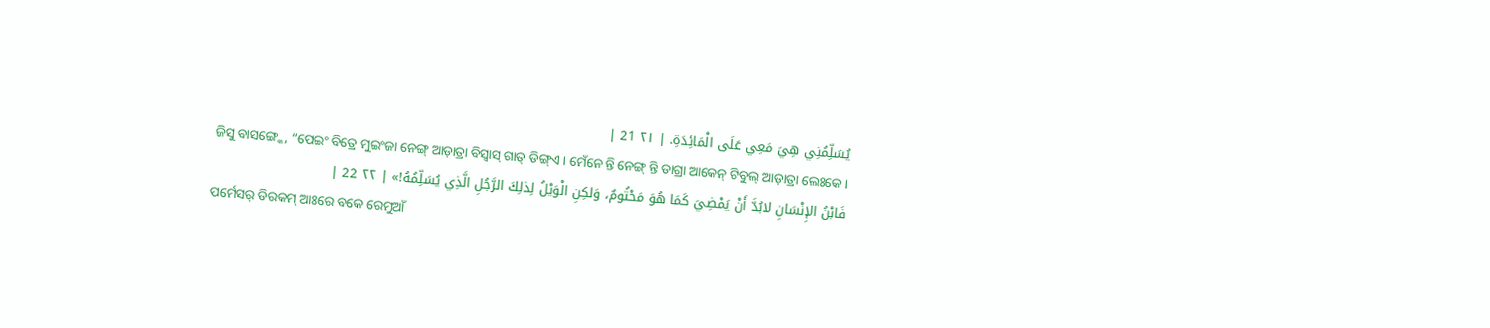يُسَلِّمُنِي هِيَ مَعِي عَلَى الْمَائِدَةِ. | ٢١ 21 |
ଜିସୁ ବାସଙ୍ଗ୍କେ, “ପେଇଂ ବିତ୍ରେ ମୁଇଂଜା ନେଙ୍ଗ୍ ଆଡ଼ାତ୍ରା ବିସ୍ବାସ୍ ଗାତ୍ ଡିଙ୍ଗ୍ଏ । ମେଁନେ ନ୍ତି ନେଙ୍ଗ୍ ନ୍ତି ଡାଗ୍ରା ଆକେନ୍ ଟିବୁଲ୍ ଆଡ଼ାତ୍ରା ଲେଃକେ ।
فَابْنُ الإِنْسَانِ لابُدَّ أَنْ يَمْضِيَ كَمَا هُوَ مَحْتُومٌ، وَلكِنِ الْوَيْلُ لِذلِكَ الرَّجُلِ الَّذِي يُسَلِّمُهُ!» | ٢٢ 22 |
ପର୍ମେସର୍ ଡିରକମ୍ ଆଃରେ ବକେ ରେମୁଆଁ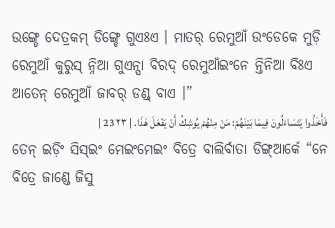ଉଙ୍ଗ୍ଡେ ଦେତ୍ରକମ୍ ଡିଙ୍ଗ୍ଚେ ଗୁଏଃଏ । ମାତର୍ ରେମୁଆଁ ଉଂଡେକେ ମୁଡ଼ି ରେମୁଆଁ କୁରୁସ୍ ନ୍ନିଆ ଗୁଏନ୍ସା ବିରଦ୍ ରେମୁଆଁଇଂନେ ନ୍ତିନିଆ ବିଃଏ ଆତେନ୍ ରେମୁଆଁ ଜାବର୍ ଡଣ୍ଡ୍ ବାଏ ।”
فَأَخَذُوا يَتَسَاءَلُونَ فِيمَا بَيْنَهُمْ: مَنْ مِنْهُمْ يُوشِكُ أَنْ يَفْعَلَ هَذَا. | ٢٣ 23 |
ତେନ୍ ଇଡ଼ିଂ ସିସ୍ଇଂ ମେଇଂମେଇଂ ବିତ୍ରେ ବାଲିର୍ବାତା ଡିଙ୍ଗ୍ଆର୍କେ “ନେ ବିତ୍ରେ ଜାଣ୍ଡେ ଜିସୁ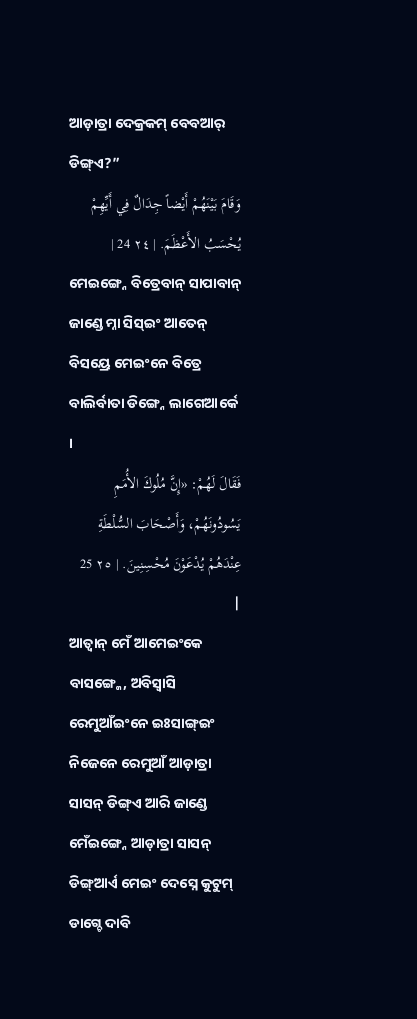ଆଡ଼ାତ୍ରା ଦେକ୍ରକମ୍ ବେବଆର୍ ଡିଙ୍ଗ୍ଏ?”
وَقَامَ بَيْنَهُمْ أَيْضاً جِدَالٌ فِي أَيِّهِمْ يُحْسَبُ الأَعْظَمَ. | ٢٤ 24 |
ମେଇଙ୍ଗ୍ନେ ବିତ୍ରେବାନ୍ ସାପାବାନ୍ ଜାଣ୍ଡେ ମ୍ନା ସିସ୍ଇଂ ଆତେନ୍ ବିସୟ୍ରେ ମେଇଂନେ ବିତ୍ରେ ବାଲିର୍ବାତା ଡିଙ୍ଗ୍ନେ ଲାଗେଆର୍କେ ।
فَقَالَ لَهُمْ: «إِنَّ مُلُوكَ الأُمَمِ يَسُودُونَهُمْ، وَأَصْحَابَ السُّلْطَةِ عِنْدَهُمْ يُدْعَوْنَ مُحْسِنِينَ. | ٢٥ 25 |
ଆତ୍ବାନ୍ ମେଁ ଆମେଇଂକେ ବାସଙ୍ଗ୍କେ, ଅବିସ୍ବାସି ରେମୁଆଁଇଂନେ ଇଃସାଙ୍ଗ୍ଇଂ ନିଜେନେ ରେମୁଆଁ ଆଡ଼ାତ୍ରା ସାସନ୍ ଡିଙ୍ଗ୍ଏ ଆରି ଜାଣ୍ଡେ ମେଁଇଙ୍ଗ୍ନେ ଆଡ଼ାତ୍ରା ସାସନ୍ ଡିଙ୍ଗ୍ଆର୍ଏ ମେଇଂ ଦେସ୍ନେ କୁଟୁମ୍ ଡାଗ୍ଚେ ଦାବି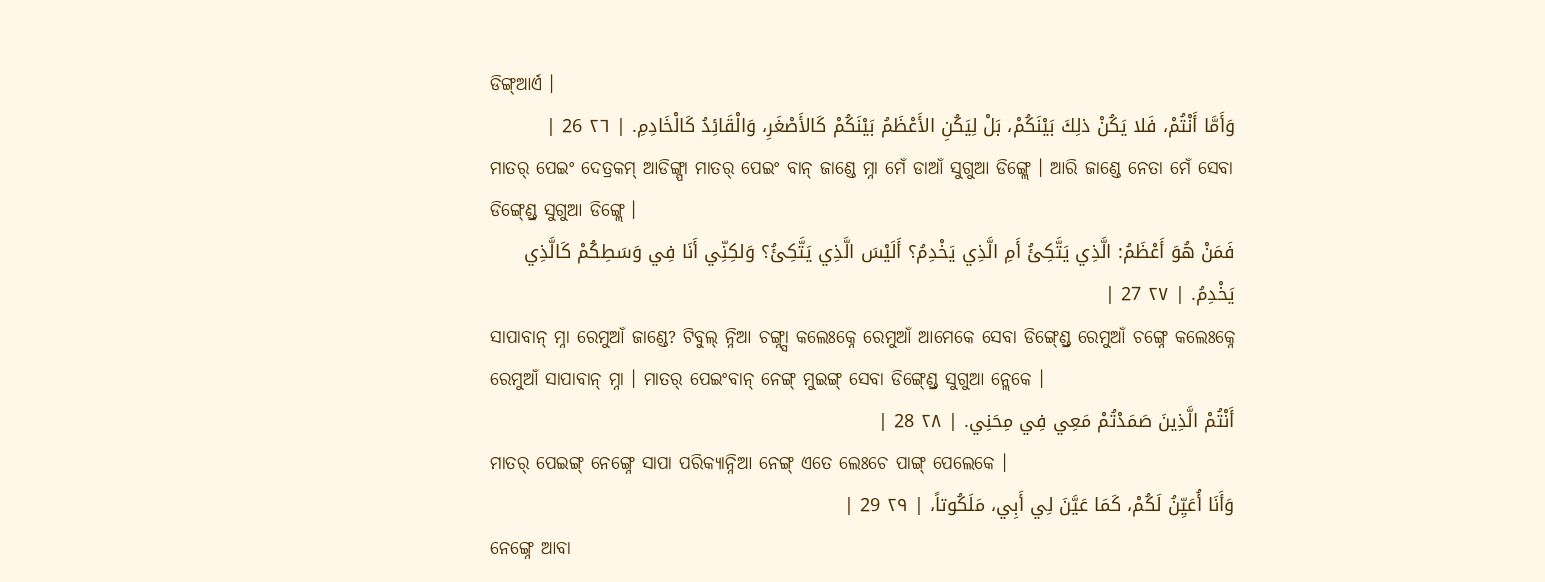ଡିଙ୍ଗ୍ଆର୍ଏ ।
وَأَمَّا أَنْتُمْ، فَلا يَكُنْ ذلِكَ بَيْنَكُمْ، بَلْ لِيَكُنِ الأَعْظَمُ بَيْنَكُمْ كَالأَصْغَرِ، وَالْقَائِدُ كَالْخَادِمِ. | ٢٦ 26 |
ମାତର୍ ପେଇଂ ଦେତ୍ରକମ୍ ଆଡିଙ୍ଗ୍ପା ମାତର୍ ପେଇଂ ବାନ୍ ଜାଣ୍ଡେ ମ୍ନା ମେଁ ଡାଆଁ ସୁଗୁଆ ଡିଙ୍ଗ୍ଲେ । ଆରି ଜାଣ୍ଡେ ନେତା ମେଁ ସେବା ଡିଙ୍ଗ୍ଣ୍ଡ୍ରେ ସୁଗୁଆ ଡିଙ୍ଗ୍ଲେ ।
فَمَنْ هُوَ أَعْظَمُ: الَّذِي يَتَّكِئُ أَمِ الَّذِي يَخْدِمُ؟ أَلَيْسَ الَّذِي يَتَّكِئُ؟ وَلكِنِّي أَنَا فِي وَسَطِكُمْ كَالَّذِي يَخْدِمُ. | ٢٧ 27 |
ସାପାବାନ୍ ମ୍ନା ରେମୁଆଁ ଜାଣ୍ଡେ? ଟିବୁଲ୍ ନ୍ନିଆ ଚଙ୍ଗ୍ନ୍ସା କଲେଃକ୍ନେ ରେମୁଆଁ ଆମେକେ ସେବା ଡିଙ୍ଗ୍ଣ୍ଡ୍ରେ ରେମୁଆଁ ଚଙ୍ଗ୍ନେ କଲେଃକ୍ନେ ରେମୁଆଁ ସାପାବାନ୍ ମ୍ନା । ମାତର୍ ପେଇଂବାନ୍ ନେଙ୍ଗ୍ ମୁଇଙ୍ଗ୍ ସେବା ଡିଙ୍ଗ୍ଣ୍ଡ୍ରେ ସୁଗୁଆ ନ୍ଲେକେ ।
أَنْتُمْ الَّذِينَ صَمَدْتُمْ مَعِي فِي مِحَنِي. | ٢٨ 28 |
ମାତର୍ ପେଇଙ୍ଗ୍ ନେଙ୍ଗ୍ନେ ସାପା ପରିକ୍ୟାନ୍ନିଆ ନେଙ୍ଗ୍ ଏତେ ଲେଃଚେ ପାଙ୍ଗ୍ ପେଲେକେ ।
وَأَنَا أُعَيِّنُ لَكُمْ، كَمَا عَيَّنَ لِي أَبِي، مَلَكُوتاً، | ٢٩ 29 |
ନେଙ୍ଗ୍ନେ ଆବା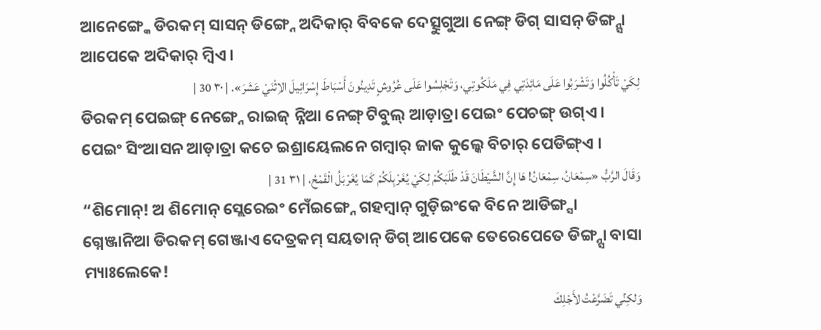ଆନେଙ୍ଗ୍କେ ଡିରକମ୍ ସାସନ୍ ଡିଙ୍ଗ୍ନେ ଅଦିକାର୍ ବିବକେ ଦେତ୍ସୁଗୁଆ ନେଙ୍ଗ୍ ଡିଗ୍ ସାସନ୍ ଡିଙ୍ଗ୍ନ୍ସା ଆପେକେ ଅଦିକାର୍ ମ୍ବିଏ ।
لِكَيْ تَأْكُلُوا وَتَشْرَبُوا عَلَى مَائِدَتِي فِي مَلَكُوتِي، وَتَجْلِسُوا عَلَى عُرُوشٍ تَدِينُونَ أَسْبَاطَ إِسْرَائِيلَ الاِثْنَيْ عَشَرَ». | ٣٠ 30 |
ଡିରକମ୍ ପେଇଙ୍ଗ୍ ନେଙ୍ଗ୍ନେ ରାଇଜ୍ ନ୍ନିଆ ନେଙ୍ଗ୍ ଟିବୁଲ୍ ଆଡ଼ାତ୍ରା ପେଇଂ ପେଚଙ୍ଗ୍ ଉଗ୍ଏ । ପେଇଂ ସିଂଆସନ ଆଡ଼ାତ୍ରା କଚେ ଇଶ୍ରାୟେଲନେ ଗମ୍ୱାର୍ ଜାକ କୁଲ୍କେ ବିଚାର୍ ପେଡିଙ୍ଗ୍ଏ ।
وَقَالَ الرَّبُّ «سِمْعَانُ، سِمْعَانُ! هَا إِنَّ الشَّيْطَانَ قَدْ طَلَبَكُمْ لِكَيْ يُغَرْبِلَكُمْ كَمَا يُغَرْبَلُ الْقَمْحُ، | ٣١ 31 |
“ଶିମୋନ୍! ଅ ଶିମୋନ୍ ସ୍ଲେରେଇଂ ମେଁଇଙ୍ଗ୍ନେ ଗହମ୍ବାନ୍ ଗୁଡ଼ିଇଂକେ ବିନେ ଆଡିଙ୍ଗ୍ସା ଗ୍ନେଞ୍ଜାନିଆ ଡିରକମ୍ ଗେଞ୍ଜାଏ ଦେତ୍ରକମ୍ ସୟତାନ୍ ଡିଗ୍ ଆପେକେ ତେରେପେତେ ଡିଙ୍ଗ୍ନ୍ସା ବାସା ମ୍ୟାଃଲେକେ!
وَلكِنِّي تَضَرَّعْتُ لأَجْلِكَ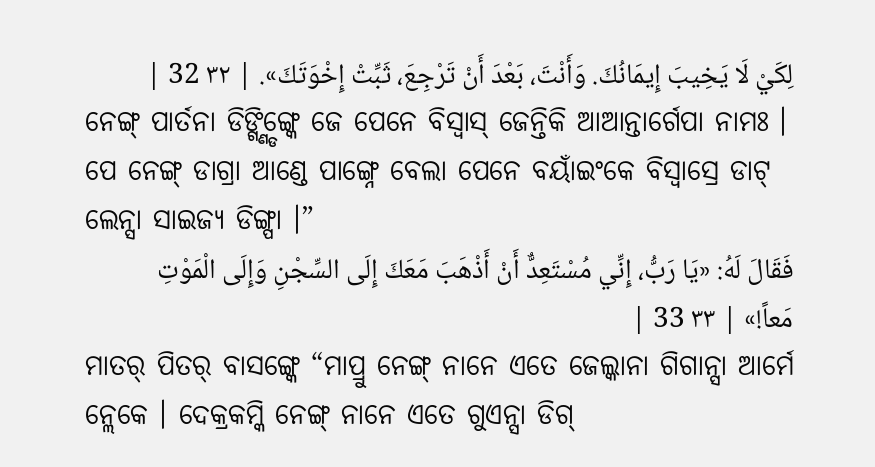لِكَيْ لَا يَخِيبَ إِيمَانُكَ. وَأَنْتَ، بَعْدَ أَنْ تَرْجِعَ، ثَبِّتْ إِخْوَتَكَ». | ٣٢ 32 |
ନେଙ୍ଗ୍ ପାର୍ତନା ଡିଙ୍ଗ୍ଣ୍ଡିଙ୍ଗ୍କେ ଜେ ପେନେ ବିସ୍ବାସ୍ ଜେନ୍ତିକି ଆଆନ୍ତାର୍ଗେପା ନାମଃ । ପେ ନେଙ୍ଗ୍ ଡାଗ୍ରା ଆଣ୍ଡେ ପାଙ୍ଗ୍ନେ ବେଲା ପେନେ ବୟାଁଇଂକେ ବିସ୍ବାସ୍ରେ ଡାଟ୍ ଲେନ୍ସା ସାଇଜ୍ୟ ଡିଙ୍ଗ୍ପା ।”
فَقَالَ لَهُ: «يَا رَبُّ، إِنِّي مُسْتَعِدٌّ أَنْ أَذْهَبَ مَعَكَ إِلَى السِّجْنِ وَإِلَى الْمَوْتِ مَعاً!» | ٣٣ 33 |
ମାତର୍ ପିତର୍ ବାସଙ୍ଗ୍କେ “ମାପ୍ରୁ ନେଙ୍ଗ୍ ନାନେ ଏତେ ଜେଲ୍କାନା ଗିଗାନ୍ସା ଆର୍ମେ ନ୍ଲେକେ । ଦେକ୍ରକମ୍କି ନେଙ୍ଗ୍ ନାନେ ଏତେ ଗୁଏନ୍ସା ଡିଗ୍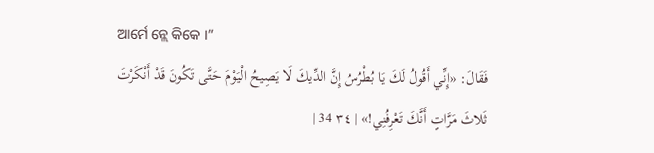ଆର୍ମେ ନ୍ଲେ କିକେ ।”
فَقَالَ: «إِنِّي أَقُولُ لَكَ يَا بُطْرُسُ إِنَّ الدِّيكَ لَا يَصِيحُ الْيَوْمَ حَتَّى تَكُونَ قَدْ أَنْكَرْتَ ثَلاثَ مَرَّاتٍ أَنَّكَ تَعْرِفُنِي!» | ٣٤ 34 |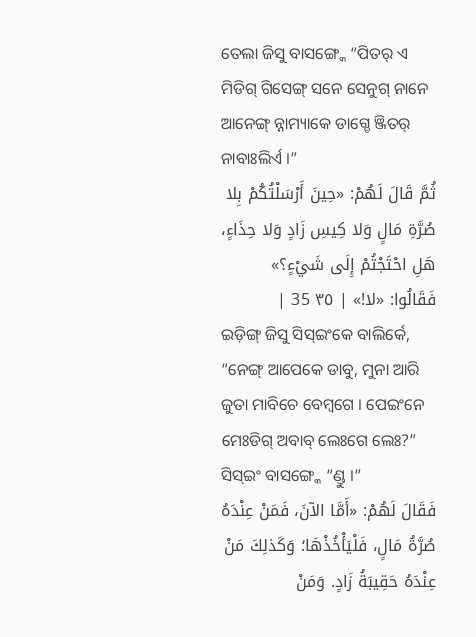ତେଲା ଜିସୁ ବାସଙ୍ଗ୍କେ “ପିତର୍ ଏ ମିଡିଗ୍ ଗିସେଙ୍ଗ୍ ସନେ ସେନୁଗ୍ ନାନେ ଆନେଙ୍ଗ୍ ନ୍ନାମ୍ୟାକେ ଡାଗ୍ଚେ ଞ୍ଜିତର୍ ନାବାଃଲିର୍ଏ ।”
ثُمَّ قَالَ لَهُمْ: «حِينَ أَرْسَلْتُكُمْ بِلا صُرَّةِ مَالٍ وَلا كِيسِ زَادٍ وَلا حِذَاءٍ، هَلِ احْتَجْتُمْ إِلَى شَيْءٍ؟» فَقَالُوا: «لا!» | ٣٥ 35 |
ଇଡ଼ିଙ୍ଗ୍ ଜିସୁ ସିସ୍ଇଂକେ ବାଲିର୍କେ, “ନେଙ୍ଗ୍ ଆପେକେ ଡାବୁ, ମୁନା ଆରି ଜୁତା ମାବିଚେ ବେମ୍ଵଗେ । ପେଇଂନେ ମେଃଡିଗ୍ ଅବାବ୍ ଲେଃଗେ ଲେଃ?” ସିସ୍ଇଂ ବାସଙ୍ଗ୍କେ “ଣ୍ଡୁ ।”
فَقَالَ لَهُمْ: «أَمَّا الآنَ، فَمَنْ عِنْدَهُ صُرَّةُ مَالٍ، فَلْيَأْخُذْهَا؛ وَكَذلِكَ مَنْ عِنْدَهُ حَقِيبَةُ زَادٍ. وَمَنْ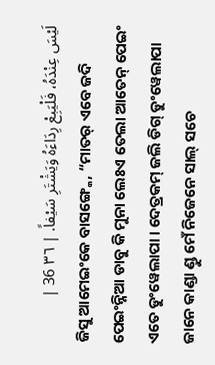لَيْسَ عِنْدَهُ، فَلْيَبِعْ رِدَاءَهُ وَيَشْتَرِ سَيْفاً. | ٣٦ 36 |
ଜିସୁ ଆମେଇଂକେ ବାସଙ୍ଗ୍କେ, “ମାତର୍ ଏବେ ଜଦି ପେଇଂନ୍ନିଆ ଡାବୁ କି ମୁନା ଲେଃଏ ତେଲା ଆତେନ୍ ପେଇଂ ଏତେ ଡୁଂୱେଲାପା । ଦେତ୍ରକମ୍ ଜଲି ଡିଗ୍ ଡୁଂୱେଲାପା ଜାନେ କାଣ୍ଡା ଣ୍ଡୁ ମେଁ ନିଜେନେ ସାଲ୍ ସଚେ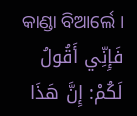କାଣ୍ଡା ବିଆର୍ଲେ ।
فَإِنِّي أَقُولُ لَكُمْ: إِنَّ هَذَا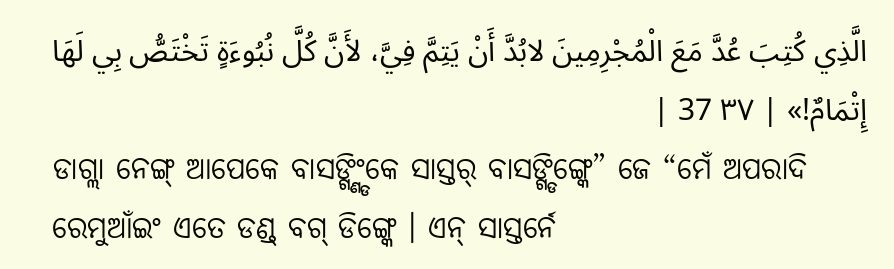الَّذِي كُتِبَ عُدَّ مَعَ الْمُجْرِمِينَ لابُدَّ أَنْ يَتِمَّ فِيَّ، لأَنَّ كُلَّ نُبُوءَةٍ تَخْتَصُّ بِي لَهَا إِتْمَامٌ!» | ٣٧ 37 |
ଡାଗ୍ଲା ନେଙ୍ଗ୍ ଆପେକେ ବାସଙ୍ଗ୍ଣ୍ଡିଂକେ ସାସ୍ତର୍ ବାସଙ୍ଗ୍ଡିଙ୍ଗ୍କେ” ଜେ “ମେଁ ଅପରାଦି ରେମୁଆଁଇଂ ଏତେ ଡଣ୍ଡ୍ ବଗ୍ ଡିଙ୍ଗ୍କେ । ଏନ୍ ସାସ୍ତର୍ନେ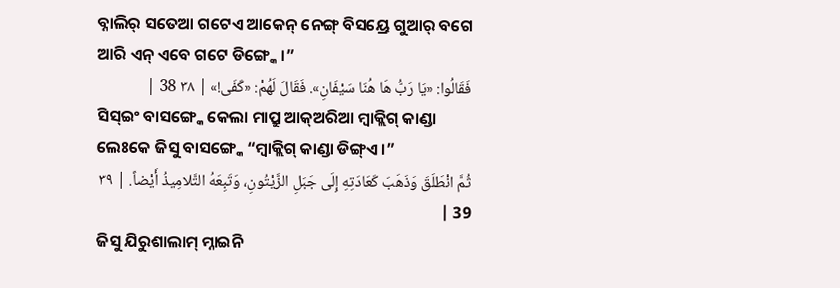ବ୍ନାଲିର୍ ସତେଆ ଗଟେଏ ଆକେନ୍ ନେଙ୍ଗ୍ ବିସୟ୍ରେ ଗୁଆର୍ ବଗେ ଆରି ଏନ୍ ଏବେ ଗଟେ ଡିଙ୍ଗ୍କେ ।”
فَقَالُوا: «يَا رَبُّ هَا هُنَا سَيْفَانِ». فَقَالَ لَهُمْ: «كَفَى!» | ٣٨ 38 |
ସିସ୍ଇଂ ବାସଙ୍ଗ୍କେ କେଲା ମାପ୍ରୁ ଆକ୍ଅରିଆ ମ୍ବାକ୍ଲିଗ୍ କାଣ୍ଡା ଲେଃକେ ଜିସୁ ବାସଙ୍ଗ୍କେ “ମ୍ୱାକ୍ଲିଗ୍ କାଣ୍ଡା ଡିଙ୍ଗ୍ଏ ।”
ثُمَّ انْطَلَقَ وَذَهَبَ كَعَادَتِهِ إِلَى جَبَلِ الزَّيْتُونِ، وَتَبِعَهُ التَّلامِيذُ أَيْضاً. | ٣٩ 39 |
ଜିସୁ ଯିରୁଶାଲାମ୍ ମ୍ନାଇନି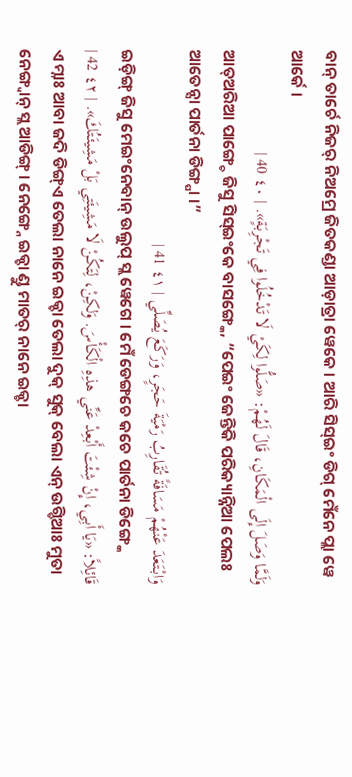ବାନ୍ ତାର୍ଚେ ନିଜର୍ ନିଅମ୍ରେ ଜିତକଣ୍ଡା ଆଡ଼ାତ୍ରା ୱେକେ । ଆରି ସିସ୍ଇଂ ଡିଗ୍ ମେଁନେ ପ୍ଲା ୱେ ଆର୍କେ ।
وَلَمَّا وَصَلَ إِلَى الْمَكَانِ، قَالَ لَهُمْ: «صَلُّوا لِكَيْ لَا تَدْخُلُوا فِي تَجْرِبَةٍ». | ٤٠ 40 |
ଆତ୍ଅରିଆ ପାଙ୍ଗ୍ଚେ ଜିସୁ ସିସ୍ଇଂକେ ବାସଙ୍ଗ୍କେ, “ପେଇଂ ଜେନ୍ତିକି ପରିକ୍ୟାନ୍ନିଆ ପେଲଃ ଆତେନ୍ସା ପାର୍ତନା ଡିଙ୍ଗ୍ପା ।”
وَابْتَعَدَ عَنْهُمْ مَسَافَةً تُقَارِبُ رَمْيَةَ حَجَرٍ، وَرَكَعَ يُصَلِّي | ٤١ 41 |
ଇଡ଼ିଙ୍ଗ୍ ଜିସୁ ମେଇଂନେବାନ୍ ଉଲୁପ୍ ସ୍ଲ ୱେଗେ । ମେଁ ଡେଙ୍ଗଚେ କଚେ ପାର୍ତନା ଡିଙ୍ଗ୍କେ
قَائِلاً: «يَا أَبِي، إِنْ شِئْتَ أَبْعِدْ عَنِّي هذِهِ الْكَأْسَ. وَلكِنْ، لِتَكُنْ لَا مَشِيئَتِي بَلْ مَشِيئَتُكَ». | ٤٢ 42 |
ଏ ମ୍ନାଃ ଆବା ଜଦି ଡିଙ୍ଗ୍ଏ ତେଲା ନାନେ ଇକ୍ଚା ତେଲା ଦୁକ୍ ସୁକ୍ ବେଲା ଏନ୍ ଉଗ୍ଡିଆଃ ମୁତା ନେଙ୍ଗ୍ବାନ୍ ସ୍ଲ ଆଡିଙ୍ଗ୍ । ନେଙ୍ଗ୍ନେ ଇକ୍ଚା ଣ୍ଡୁ ମାତର୍ ନାନେ ଇକ୍ଚା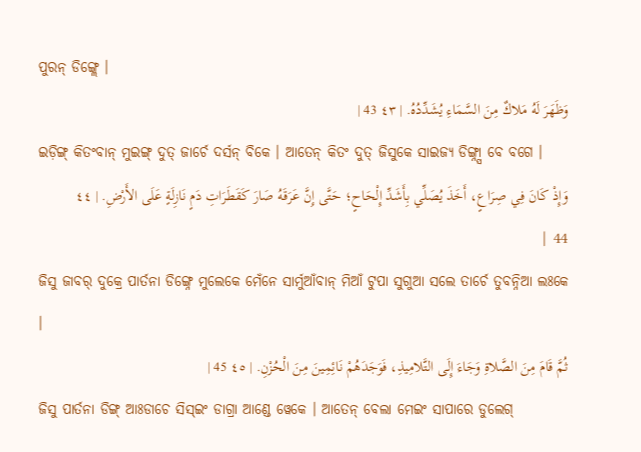ପୁରନ୍ ଡିଙ୍ଗ୍ଲେ ।
وَظَهَرَ لَهُ مَلاكٌ مِنَ السَّمَاءِ يُشَدِّدُهُ. | ٤٣ 43 |
ଇଡ଼ିଙ୍ଗ୍ କିତଂବାନ୍ ମୁଇଙ୍ଗ୍ ଦୁତ୍ ଜାର୍ଚେ ଦର୍ସନ୍ ବିକେ । ଆତେନ୍ କିତଂ ଦୁତ୍ ଜିସୁକେ ସାଇଜ୍ୟ ଡିଙ୍ଗ୍ନ୍ସା ବେ ବଗେ ।
وَإِذْ كَانَ فِي صِرَاعٍ، أَخَذَ يُصَلِّي بِأَشَدِّ إِلْحَاحٍ؛ حَتَّى إِنَّ عَرَقَهُ صَارَ كَقَطَرَاتِ دَمٍ نَازِلَةٍ عَلَى الأَرْضِ. | ٤٤ 44 |
ଜିସୁ ଜାବର୍ ଦୁକ୍ରେ ପାର୍ତନା ଡିଙ୍ଗ୍ନେ ମୁଲେକେ ମେଁନେ ସାର୍ମୁଆଁବାନ୍ ମିଆଁ ଟୁପା ସୁଗୁଆ ସଲେ ତାର୍ଚେ ତୁବନ୍ନିଆ ଲଃକେ ।
ثُمَّ قَامَ مِنَ الصَّلاةِ وَجَاءَ إِلَى التَّلامِيذِ، فَوَجَدَهُمْ نَائِمِينَ مِنَ الْحُزْنِ. | ٤٥ 45 |
ଜିସୁ ପାର୍ତନା ଡିଙ୍ଗ୍ ଆଃଡାଚେ ସିସ୍ଇଂ ଡାଗ୍ରା ଆଣ୍ଡେ ୱେକେ । ଆତେନ୍ ବେଲା ମେଇଂ ସାପାରେ ଡୁଲେଗ୍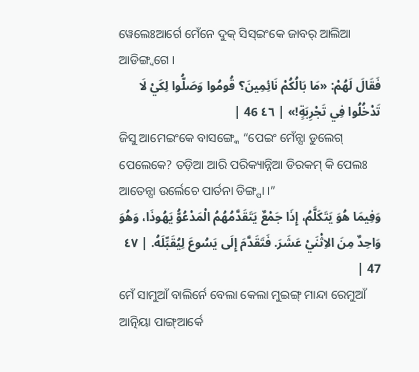ୱେଲେଃଆର୍ଗେ ମେଁନେ ଦୁକ୍ ସିସ୍ଇଂକେ ଜାବର୍ ଆଲିଆ ଆଡିଙ୍ଗ୍ବଗେ ।
فَقَالَ لَهُمْ: «مَا بَالُكُمْ نَائِمِينَ؟ قُومُوا وَصَلُّوا لِكَيْ لَا تَدْخُلُوا فِي تَجْرِبَةٍ!» | ٤٦ 46 |
ଜିସୁ ଆମେଇଂକେ ବାସଙ୍ଗ୍କେ “ପେଇଂ ମେଁନ୍ସା ଡୁଲେଗ୍ ପେଲେକେ? ତଡ଼ିଆ ଆରି ପରିକ୍ୟାନ୍ନିଆ ଡିରକମ୍ କି ପେଲଃ ଆତେନ୍ସା ଉର୍ଲେଚେ ପାର୍ତନା ଡିଙ୍ଗ୍ପା ।”
وَفِيمَا هُوَ يَتَكَلَّمُ، إِذَا جَمْعٌ يَتَقَدَّمُهُمُ الْمَدْعُوُّ يَهُوذَا، وَهُوَ وَاحِدٌ مِنَ الاِثْنَيْ عَشَرَ. فَتَقَدَّمَ إِلَى يَسُوعَ لِيُقَبِّلَهُ. | ٤٧ 47 |
ମେଁ ସାମୁଆଁ ବାଲିର୍ନେ ବେଲା କେଲା ମୁଇଙ୍ଗ୍ ମାନ୍ଦା ରେମୁଆଁ ଆତ୍ନିୟା ପାଙ୍ଗ୍ଆର୍କେ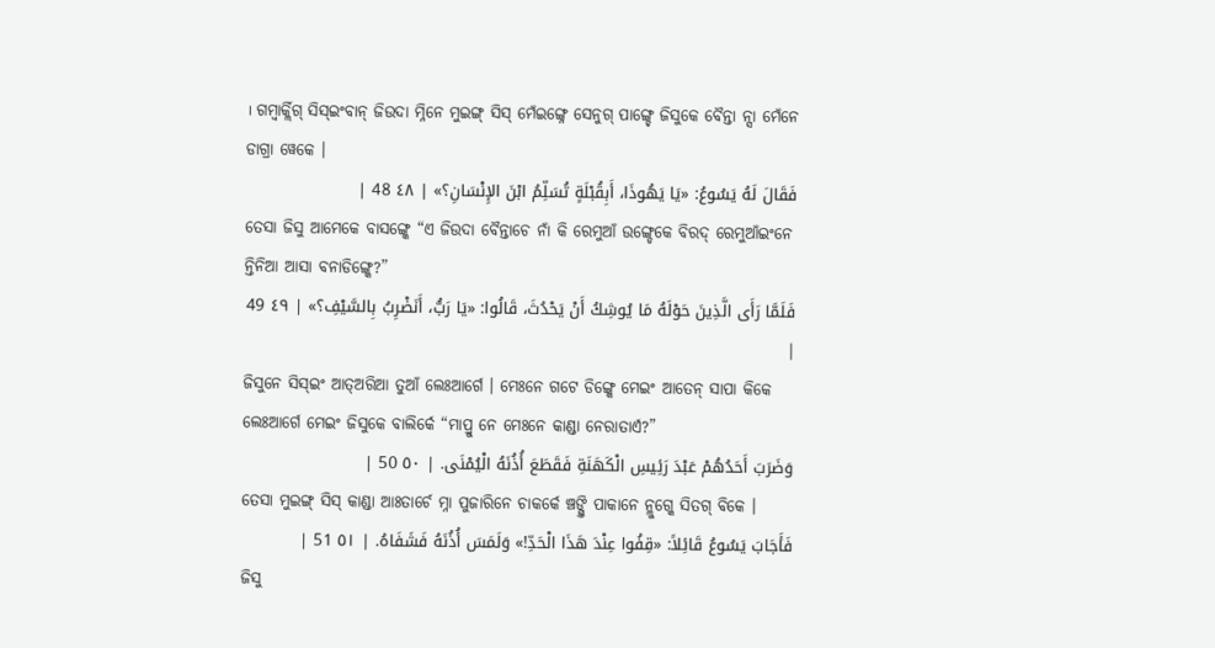। ଗମ୍ବାର୍କ୍ଲିଗ୍ ସିସ୍ଇଂବାନ୍ ଜିଉଦା ମ୍ନିନେ ମୁଇଙ୍ଗ୍ ସିସ୍ ମେଁଇଙ୍ଗ୍ନେ ସେନୁଗ୍ ପାଙ୍ଗ୍ଚେ ଜିସୁକେ ବୈନ୍ତା ନ୍ସା ମେଁନେ ଡାଗ୍ରା ୱେକେ ।
فَقَالَ لَهُ يَسُوعُ: «يَا يَهُوذَا، أَبِقُبْلَةٍ تُسَلِّمُ ابْنَ الإِنْسَانِ؟» | ٤٨ 48 |
ତେସା ଜିସୁ ଆମେକେ ବାସଙ୍ଗ୍କେ “ଏ ଜିଉଦା ବୈନ୍ତାଚେ ନାଁ କି ରେମୁଆଁ ଉଙ୍ଗ୍ଡେକେ ବିରଦ୍ ରେମୁଆଁଇଂନେ ନ୍ତିନିଆ ଆସା ବନାଡିଙ୍ଗ୍କେ?”
فَلَمَّا رَأَى الَّذِينَ حَوْلَهُ مَا يُوشِكُ أَنْ يَحْدُثَ، قَالُوا: «يَا رَبُّ، أَنَضْرِبُ بِالسَّيْفِ؟» | ٤٩ 49 |
ଜିସୁନେ ସିସ୍ଇଂ ଆତ୍ଅରିଆ ତୁଆଁ ଲେଃଆର୍ଗେ । ମେଃନେ ଗଟେ ଡିଙ୍ଗ୍କେ ମେଇଂ ଆତେନ୍ ସାପା କିକେ ଲେଃଆର୍ଗେ ମେଇଂ ଜିସୁକେ ବାଲିର୍କେ “ମାପ୍ରୁ ନେ ମେଃନେ କାଣ୍ଡା ନେରାତାର୍ଏ?”
وَضَرَبَ أَحَدُهُمْ عَبْدَ رَئِيسِ الْكَهَنَةِ فَقَطَعَ أُذُنَهُ الْيُمْنَى. | ٥٠ 50 |
ତେସା ମୁଇଙ୍ଗ୍ ସିସ୍ କାଣ୍ଡା ଆଃତାର୍ଚେ ମ୍ନା ପୁଜାରିନେ ଚାକର୍କେ ଞ୍ଚଙ୍ଗ୍ତି ପାକାନେ ନ୍ଲୁଗ୍କେ ସିତଗ୍ ବିକେ ।
فَأَجَابَ يَسُوعُ قَائِلاً: «قِفُوا عِنْدَ هَذَا الْحَدِّ!» وَلَمَسَ أُذُنَهُ فَشَفَاهُ. | ٥١ 51 |
ଜିସୁ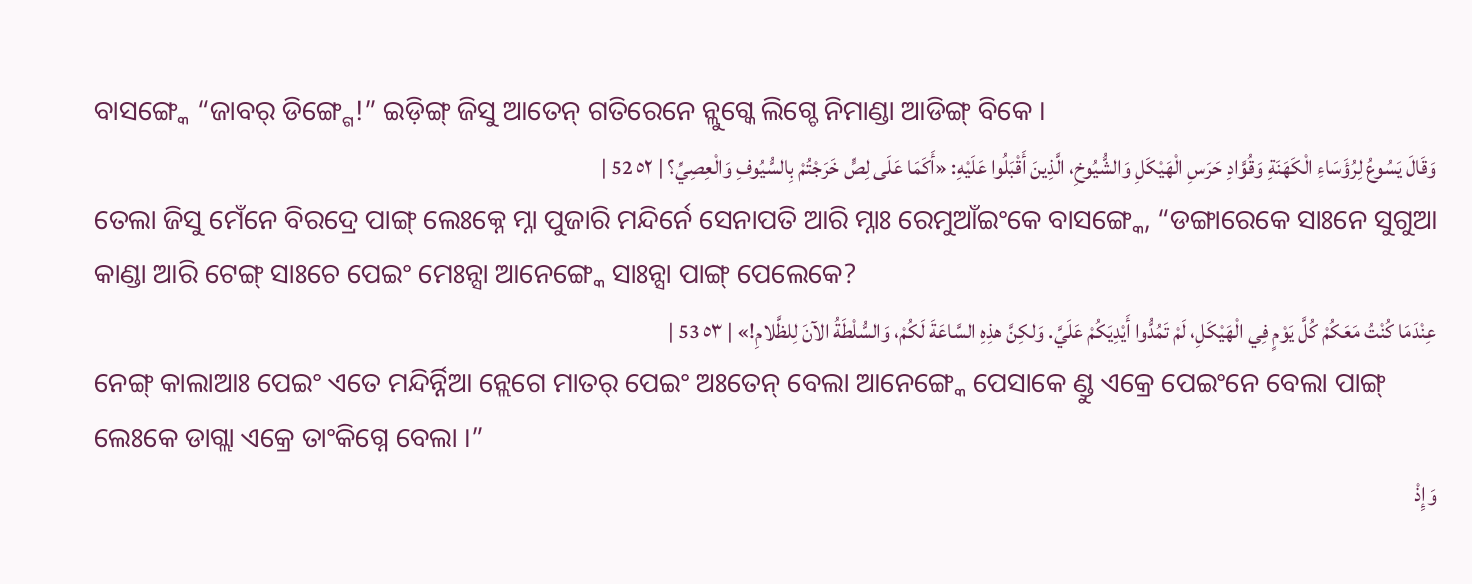ବାସଙ୍ଗ୍କେ “ଜାବର୍ ଡିଙ୍ଗ୍ଗେ!” ଇଡ଼ିଙ୍ଗ୍ ଜିସୁ ଆତେନ୍ ଗତିରେନେ ନ୍ଲୁଗ୍କେ ଲିଗ୍ଚେ ନିମାଣ୍ଡା ଆଡିଙ୍ଗ୍ ବିକେ ।
وَقَالَ يَسُوعُ لِرُؤَسَاءِ الْكَهَنَةِ وَقُوَّادِ حَرَسِ الْهَيْكَلِ وَالشُّيُوخِ، الَّذِينَ أَقْبَلُوا عَلَيْهِ: «أَكَمَا عَلَى لِصٍّ خَرَجْتُمْ بِالسُّيُوفِ وَالْعِصِيِّ؟ | ٥٢ 52 |
ତେଲା ଜିସୁ ମେଁନେ ବିରଦ୍ରେ ପାଙ୍ଗ୍ ଲେଃକ୍ନେ ମ୍ନା ପୁଜାରି ମନ୍ଦିର୍ନେ ସେନାପତି ଆରି ମ୍ନାଃ ରେମୁଆଁଇଂକେ ବାସଙ୍ଗ୍କେ, “ଡଙ୍ଗାରେକେ ସାଃନେ ସୁଗୁଆ କାଣ୍ଡା ଆରି ଟେଙ୍ଗ୍ ସାଃଚେ ପେଇଂ ମେଃନ୍ସା ଆନେଙ୍ଗ୍କେ ସାଃନ୍ସା ପାଙ୍ଗ୍ ପେଲେକେ?
عِنْدَمَا كُنْتُ مَعَكُمْ كُلَّ يَوْمٍ فِي الْهَيْكَلِ، لَمْ تَمُدُّوا أَيْدِيَكُمْ عَلَيَّ. وَلكِنَّ هذِهِ السَّاعَةَ لَكُمْ، وَالسُّلْطَةُ الآنَ لِلظَّلامِ!» | ٥٣ 53 |
ନେଙ୍ଗ୍ କାଲାଆଃ ପେଇଂ ଏତେ ମନ୍ଦିର୍ନ୍ନିଆ ନ୍ଲେଗେ ମାତର୍ ପେଇଂ ଅଃତେନ୍ ବେଲା ଆନେଙ୍ଗ୍କେ ପେସାକେ ଣ୍ଡୁ ଏକ୍ରେ ପେଇଂନେ ବେଲା ପାଙ୍ଗ୍ ଲେଃକେ ଡାଗ୍ଲା ଏକ୍ରେ ତାଂକିଗ୍ନେ ବେଲା ।”
وَإِذْ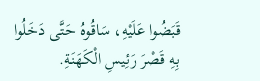قَبَضُوا عَلَيْهِ، سَاقُوهُ حَتَّى دَخَلُوا بِهِ قَصْرَ رَئِيسِ الْكَهَنَةِ.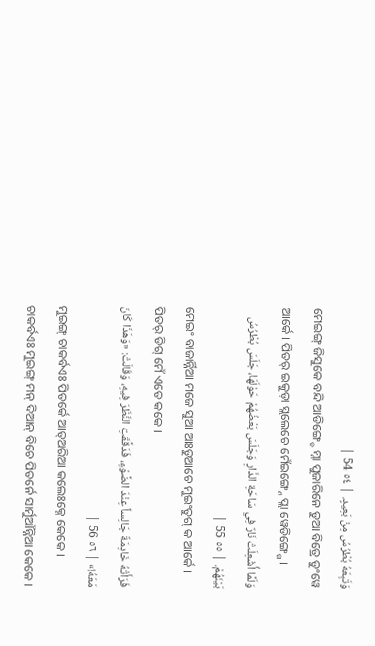وَتَبِعَهُ بُطْرُسُ مِنْ بَعِيدٍ. | ٥٤ 54 |
ମେଇଙ୍ଗ୍ ଜିସୁକେ ବନ୍ଦି ଆଡିଙ୍ଗ୍ଚେ ମ୍ନା ପୁଜାରିନେ ଡୁଆ ବିତ୍ରେ ଡୁଂୱେ ଆର୍କେ । ପିତର୍ ଇକୁଡ଼ା ସ୍ଲଲେଚେ ମେଁଇଙ୍ଗ୍ନେ ପ୍ଲା ୱେଡିଙ୍ଗ୍ଗେ ।
وَلَمَّا أُشْعِلَتْ نَارٌ فِي سَاحَةِ الدَّارِ وَجَلَسَ بَعْضُهُمْ حَوْلَهَا، جَلَسَ بُطْرُسُ بَيْنَهُمْ. | ٥٥ 55 |
ମେଇଂ ବାଜାର୍ନ୍ନିଆ ମଜେ ସୁଆ ଆଃଡୁଆଚେ ମୁଇଂତୁଗ୍ କ ଆର୍କେ । ପିତର୍ ଡିଗ୍ ମେଁ ଏତେ କକେ ।
فَرَأَتْهُ خَادِمَةٌ جَالِساً عِنْدَ الضَّوْءِ، فَدَقَّقَتِ النَّظَرَ فِيهِ، وَقَالَتْ: «وَهَذَا كَانَ مَعَهُ!» | ٥٦ 56 |
ମୁଇଙ୍ଗ୍ ଚାକର୍ବଏଃ ପିତର୍କେ ଆତ୍ଅରିଆ କଲେଃକ୍ନେ କେକେ । ଚାକର୍ବଏଃ ମୁଇଙ୍ଗ୍ ମନ୍ ଦିଆନ୍ ବିଚେ ପିତର୍ନେ ସାର୍ମୁଆଁନ୍ନିଆ କେକେ ।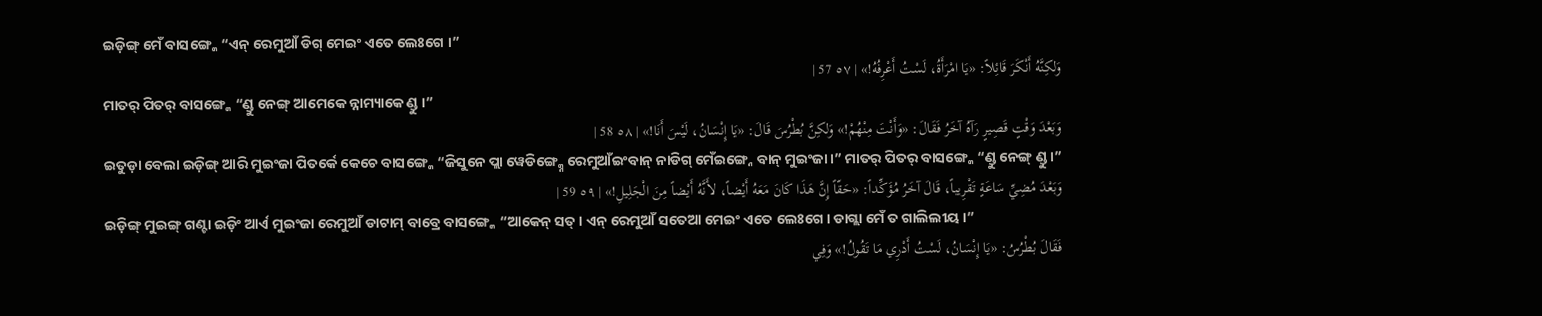ଇଡ଼ିଙ୍ଗ୍ ମେଁ ବାସଙ୍ଗ୍କେ “ଏନ୍ ରେମୁଆଁ ଡିଗ୍ ମେଇଂ ଏତେ ଲେଃଗେ ।”
وَلكِنَّهُ أَنْكَرَ قَائِلاً: «يَا امْرَأَةُ، لَسْتُ أَعْرِفُهُ!» | ٥٧ 57 |
ମାତର୍ ପିତର୍ ବାସଙ୍ଗ୍କେ “ଣ୍ଡୁ ନେଙ୍ଗ୍ ଆମେକେ ନ୍ନାମ୍ୟାକେ ଣ୍ଡୁ ।”
وَبَعْدَ وَقْتٍ قَصِيرٍ رَآهُ آخَرُ فَقَالَ: «وَأَنْتَ مِنْهُمْ!» وَلكِنَّ بُطْرُسَ قَالَ: «يَا إِنْسَانُ، لَيْسَ أَنَا!» | ٥٨ 58 |
ଇତୁଡ଼ା ବେଲା ଇଡ଼ିଙ୍ଗ୍ ଆରି ମୁଇଂଜା ପିତର୍କେ କେଚେ ବାସଙ୍ଗ୍କେ “ଜିସୁନେ ପ୍ଲା ୱେଡିଙ୍ଗ୍କ୍ନେ ରେମୁଆଁଇଂବାନ୍ ନାଡିଗ୍ ମେଁଇଙ୍ଗ୍ନେ ବାନ୍ ମୁଇଂଜା ।” ମାତର୍ ପିତର୍ ବାସଙ୍ଗ୍କେ “ଣ୍ଡୁ ନେଙ୍ଗ୍ ଣ୍ଡୁ ।”
وَبَعْدَ مُضِيِّ سَاعَةٍ تَقْرِيباً، قَالَ آخَرُ مُؤَكِّداً: «حَقّاً إِنَّ هَذَا كَانَ مَعَهُ أَيْضاً، لأَنَّهُ أَيْضاً مِنَ الْجَلِيلِ!» | ٥٩ 59 |
ଇଡ଼ିଙ୍ଗ୍ ମୁଇଙ୍ଗ୍ ଗଣ୍ଟା ଇଡ଼ିଂ ଆର୍ଏ ମୁଇଂଜା ରେମୁଆଁ ଡାଟାମ୍ ବାବ୍ରେ ବାସଙ୍ଗ୍କେ “ଆକେନ୍ ସତ୍ । ଏନ୍ ରେମୁଆଁ ସତେଆ ମେଇଂ ଏତେ ଲେଃଗେ । ଡାଗ୍ଲା ମେଁ ତ ଗାଲିଲୀୟ ।”
فَقَالَ بُطْرُسُ: «يَا إِنْسَانُ، لَسْتُ أَدْرِي مَا تَقُولُ!» وَفِي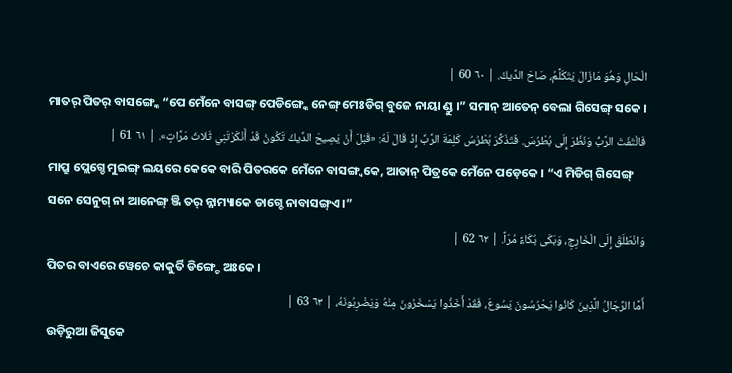الْحَالِ وَهُوَ مَازَالَ يَتَكَلَّمُ، صَاحَ الدِّيكُ. | ٦٠ 60 |
ମାତର୍ ପିତର୍ ବାସଙ୍ଗ୍କେ “ପେ ମେଁନେ ବାସଙ୍ଗ୍ ପେଡିଙ୍ଗ୍କେ ନେଙ୍ଗ୍ ମେଃଡିଗ୍ ବୁଜେ ନାୟା ଣ୍ଡୁ ।” ସମାନ୍ ଆତେନ୍ ବେଲା ଗିସେଙ୍ଗ୍ ସକେ ।
فَالْتَفَتَ الرَّبُّ وَنَظَرَ إِلَى بُطْرُسَ. فَتَذَكَّرَ بُطْرُسُ كَلِمَةَ الرَّبِّ إِذْ قَالَ لَهُ: «قَبْلَ أَنْ يَصِيحَ الدِّيكُ تَكُونُ قَدْ أَنْكَرْتَنِي ثَلاثَ مَرَّاتٍ». | ٦١ 61 |
ମାପ୍ରୁ ପ୍ଲେଗ୍ଚେ ମୁଇଙ୍ଗ୍ ଲୟରେ କେକେ ବାରି ପିତରକେ ମେଁନେ ବାସଙ୍ଗ୍ବକେ, ଆତାନ୍ ପିତ୍ରକେ ମେଁନେ ପଡ଼େକେ । “ଏ ମିଡିଗ୍ ଗିସେଙ୍ଗ୍ ସନେ ସେନୁଗ୍ ନା ଆନେଙ୍ଗ୍ ଞ୍ଜି ତର୍ ନ୍ନାମ୍ୟାକେ ଡାଗ୍ଚେ ନାବାସଙ୍ଗ୍ଏ ।”
وَانْطَلَقَ إِلَى الْخَارِجِ، وَبَكَى بُكَاءً مُرّاً. | ٦٢ 62 |
ପିତର ବାଏରେ ୱେଚେ କାକୁର୍ତି ଡିଙ୍ଗ୍ଚେ ଅଃକେ ।
أَمَّا الرِّجَالُ الَّذِينَ كَانُوا يَحْرُسُونَ يَسُوعَ، فَقَدْ أَخَذُوا يَسْخَرُونَ مِنْهُ وَيَضْرِبُونَهُ، | ٦٣ 63 |
ଉଡ଼ିରୁଆ ଜିସୁକେ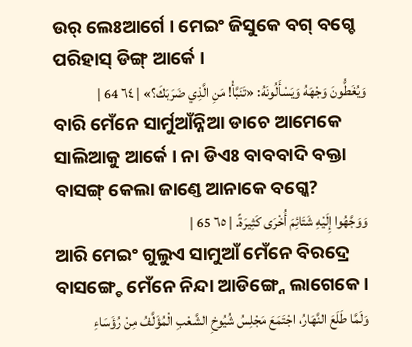ଉର୍ ଲେଃଆର୍ଗେ । ମେଇଂ ଜିସୁକେ ବଗ୍ ବଗ୍ଚେ ପରିହାସ୍ ଡିଙ୍ଗ୍ ଆର୍କେ ।
وَيُغَطُّونَ وَجْهَهُ وَيَسْأَلُونَهُ: «تَنَبَّأْ! مَنِ الَّذِي ضَرَبَكَ؟» | ٦٤ 64 |
ବାରି ମେଁନେ ସାର୍ମୁଆଁନ୍ନିଆ ଡାଚେ ଆମେକେ ସାଲିଆକୁ ଆର୍କେ । ନା ଡିଏଃ ବାବବାଦି ବକ୍ତା ବାସଙ୍ଗ୍ କେଲା ଜାଣ୍ତେ ଆନାକେ ବଗ୍କେ?
وَوَجَّهُوا إِلَيْهِ شَتَائِمَ أُخْرَى كَثِيرَةً. | ٦٥ 65 |
ଆରି ମେଇଂ ଗୁଲୁଏ ସାମୁଆଁ ମେଁନେ ବିରଦ୍ରେ ବାସଙ୍ଗ୍ଚେ ମେଁନେ ନିନ୍ଦା ଆଡିଙ୍ଗ୍ନେ ଲାଗେକେ ।
وَلَمَّا طَلَعَ النَّهَارُ، اجْتَمَعَ مَجْلِسُ شُيُوخِ الشَّعْبِ الْمُؤَلَّفُ مِنْ رُؤَسَاءِ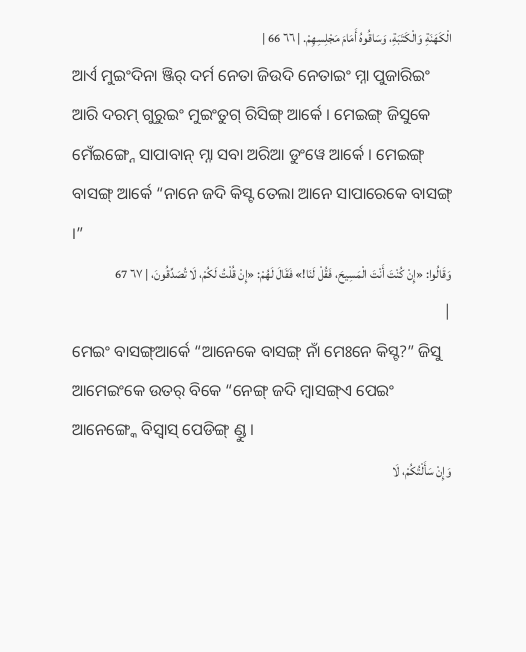الْكَهَنَةِ وَالْكَتَبَةِ، وَسَاقُوهُ أَمَامَ مَجْلِسِهِمْ. | ٦٦ 66 |
ଆର୍ଏ ମୁଇଂଦିନା ଞ୍ଜିର୍ ଦର୍ମ ନେତା ଜିଉଦି ନେତାଇଂ ମ୍ନା ପୁଜାରିଇଂ ଆରି ଦରମ୍ ଗୁରୁଇଂ ମୁଇଂତୁଗ୍ ରିସିଙ୍ଗ୍ ଆର୍କେ । ମେଇଙ୍ଗ୍ ଜିସୁକେ ମେଁଇଙ୍ଗ୍ନେ ସାପାବାନ୍ ମ୍ନା ସବା ଅରିଆ ଡୁଂୱେ ଆର୍କେ । ମେଇଙ୍ଗ୍ ବାସଙ୍ଗ୍ ଆର୍କେ “ନାନେ ଜଦି କିସ୍ଟ ତେଲା ଆନେ ସାପାରେକେ ବାସଙ୍ଗ୍ ।”
وَقَالُوا: «إِنْ كُنْتَ أَنْتَ الْمَسِيحَ، فَقُلْ لَنَا!» فَقَالَ لَهُمْ: «إِنْ قُلْتُ لَكُمْ، لَا تُصَدِّقُونَ، | ٦٧ 67 |
ମେଇଂ ବାସଙ୍ଗ୍ଆର୍କେ “ଆନେକେ ବାସଙ୍ଗ୍ ନାଁ ମେଃନେ କିସ୍ଟ?” ଜିସୁ ଆମେଇଂକେ ଉତର୍ ବିକେ “ନେଙ୍ଗ୍ ଜଦି ମ୍ବାସଙ୍ଗ୍ଏ ପେଇଂ ଆନେଙ୍ଗ୍କେ ବିସ୍ବାସ୍ ପେଡିଙ୍ଗ୍ ଣ୍ଡୁ ।
وَإِنْ سَأَلْتُكُمْ، لَا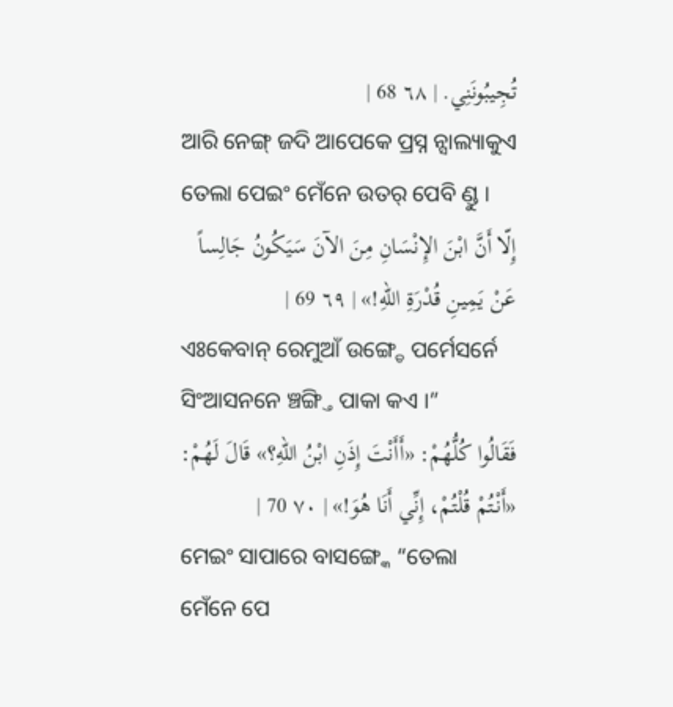تُجِيبُونَنِي. | ٦٨ 68 |
ଆରି ନେଙ୍ଗ୍ ଜଦି ଆପେକେ ପ୍ରସ୍ନ ନ୍ସାଲ୍ୟାକୁଏ ତେଲା ପେଇଂ ମେଁନେ ଉତର୍ ପେବି ଣ୍ଡୁ ।
إِلّا أَنَّ ابْنَ الإِنْسَانِ مِنَ الآنَ سَيَكُونُ جَالِساً عَنْ يَمِينِ قُدْرَةِ اللهِ!» | ٦٩ 69 |
ଏଃକେବାନ୍ ରେମୁଆଁ ଉଙ୍ଗ୍ଡେ ପର୍ମେସର୍ନେ ସିଂଆସନନେ ଞ୍ଚଙ୍ଗ୍ତି ପାକା କଏ ।”
فَقَالُوا كُلُّهُمْ: «أَأَنْتَ إِذَنِ ابْنُ اللهِ؟» قَالَ لَهُمْ: «أَنْتُمْ قُلْتُمْ، إِنِّي أَنَا هُوَ!» | ٧٠ 70 |
ମେଇଂ ସାପାରେ ବାସଙ୍ଗ୍କେ “ତେଲା ମେଁନେ ପେ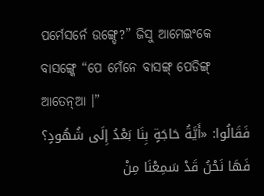ପର୍ମେସର୍ନେ ଉଙ୍ଗ୍ଡେ?” ଜିସୁ ଆମେଇଂକେ ବାସଙ୍ଗ୍କେ “ପେ ମେଁନେ ବାସଙ୍ଗ୍ ପେଡିଙ୍ଗ୍ ଆତେନ୍ଆ ।”
فَقَالُوا: «أَيَّةُ حَاجَةٍ بِنَا بَعْدُ إِلَى شُهُودٍ؟ فَهَا نَحْنُ قَدْ سَمِعْنَا مِنْ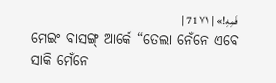فَمِهِ!» | ٧١ 71 |
ମେଇଂ ବାସଙ୍ଗ୍ ଆର୍କେ “ତେଲା ନେଁନେ ଏବେ ସାକି ମେଁନେ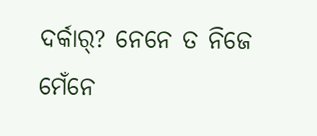ଦର୍କାର୍? ନେନେ ତ ନିଜେ ମେଁନେ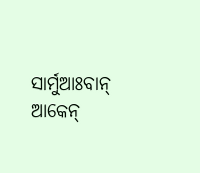ସାର୍ମୁଆଃବାନ୍ ଆକେନ୍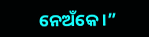ନେଅଁକେ ।”